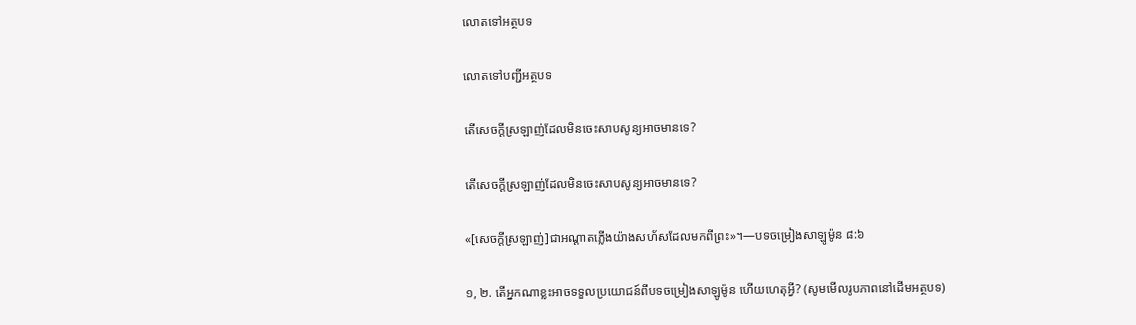លោតទៅអត្ថបទ

លោតទៅបញ្ជីអត្ថបទ

តើសេចក្ដីស្រឡាញ់ដែលមិនចេះសាបសូន្យអាចមានទេ?

តើសេចក្ដីស្រឡាញ់ដែលមិនចេះសាបសូន្យអាចមានទេ?

«[សេចក្ដីស្រឡាញ់]ជាអណ្ដាតភ្លើងយ៉ាងសហ័សដែលមកពីព្រះ»។—បទចម្រៀងសាឡូម៉ូន ៨:៦

១, ២. តើអ្នកណាខ្លះអាចទទួលប្រយោជន៍ពីបទចម្រៀងសាឡូម៉ូន ហើយហេតុអ្វី? (សូមមើលរូបភាពនៅដើមអត្ថបទ)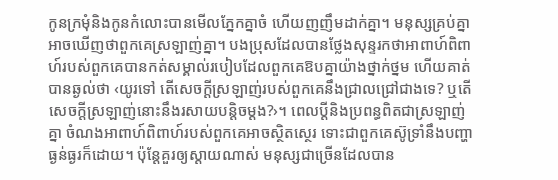កូនក្រមុំនិងកូនកំលោះបានមើលភ្នែកគ្នាចំ ហើយញញឹមដាក់គ្នា។ មនុស្សគ្រប់គ្នាអាចឃើញថាពួកគេស្រឡាញ់គ្នា។ បងប្រុសដែលបានថ្លែងសុន្ទរកថាអាពាហ៍ពិពាហ៍របស់ពួកគេបានកត់សម្គាល់របៀបដែលពួកគេឱបគ្នាយ៉ាងថ្នាក់ថ្នម ហើយគាត់បានឆ្ងល់ថា ‹យូរទៅ តើសេចក្ដីស្រឡាញ់របស់ពួកគេនឹងជ្រាលជ្រៅជាងទេ? ឬតើសេចក្ដីស្រឡាញ់នោះនឹងរសាយបន្ដិចម្ដង?›។ ពេលប្ដីនិងប្រពន្ធពិតជាស្រឡាញ់គ្នា ចំណងអាពាហ៍ពិពាហ៍របស់ពួកគេអាចស្ថិតស្ថេរ ទោះជាពួកគេស៊ូទ្រាំនឹងបញ្ហាធ្ងន់ធ្ងរក៏ដោយ។ ប៉ុន្ដែគួរឲ្យស្ដាយណាស់ មនុស្សជាច្រើនដែលបាន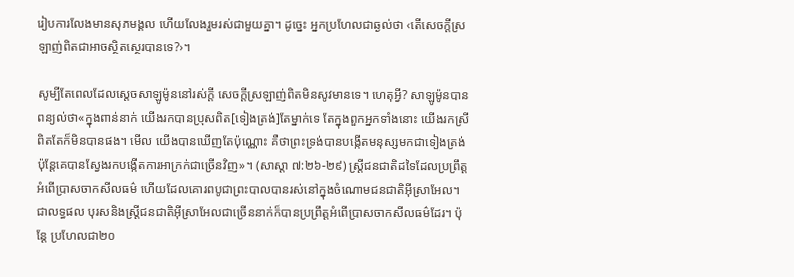រៀបការលែងមានសុភមង្គល ហើយលែងរួមរស់ជាមួយគ្នា។ ដូច្នេះ អ្នកប្រហែលជាឆ្ងល់ថា ‹តើសេចក្ដីស្រឡាញ់ពិតជាអាចស្ថិតស្ថេរបានទេ?›។

សូម្បីតែពេលដែលស្ដេចសាឡូម៉ូននៅរស់ក្ដី សេចក្ដីស្រឡាញ់ពិតមិនសូវមានទេ។ ហេតុអ្វី? សាឡូម៉ូនបានពន្យល់ថា«ក្នុងពាន់នាក់ យើងរកបានប្រុសពិត[ទៀងត្រង់]តែម្នាក់ទេ តែក្នុងពួកអ្នកទាំងនោះ យើងរកស្រីពិតតែក៏មិនបានផង។ មើល យើងបានឃើញតែប៉ុណ្ណោះ គឺថាព្រះទ្រង់បានបង្កើតមនុស្សមកជាទៀងត្រង់ ប៉ុន្ដែគេបានស្វែងរកបង្កើតការអាក្រក់ជាច្រើនវិញ»។ (សាស្ដា ៧:២៦-២៩) ស្ដ្រីជនជាតិដទៃដែលប្រព្រឹត្ដអំពើប្រាសចាកសីលធម៌ ហើយដែលគោរពបូជាព្រះបាលបានរស់នៅក្នុងចំណោមជនជាតិអ៊ីស្រាអែល។ ជាលទ្ធផល បុរសនិងស្ដ្រីជនជាតិអ៊ីស្រាអែលជាច្រើននាក់ក៏បានប្រព្រឹត្ដអំពើប្រាសចាកសីលធម៌ដែរ។ ប៉ុន្ដែ ប្រហែលជា២០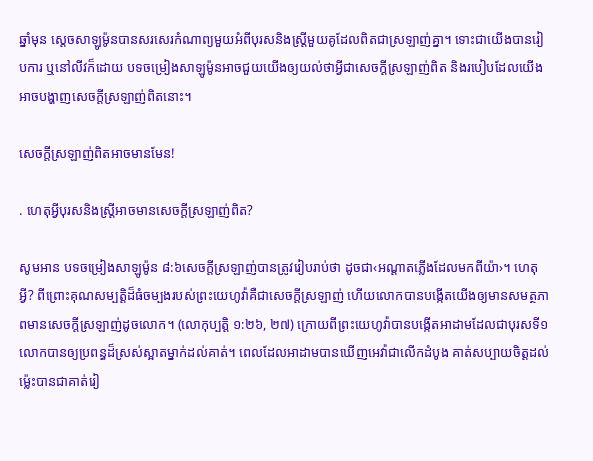ឆ្នាំមុន ស្ដេចសាឡូម៉ូនបានសរសេរកំណាព្យមួយអំពីបុរសនិងស្ដ្រីមួយគូដែលពិតជាស្រឡាញ់គ្នា។ ទោះជាយើងបានរៀបការ ឬនៅលីវក៏ដោយ បទចម្រៀងសាឡូម៉ូនអាចជួយយើងឲ្យយល់ថាអ្វីជាសេចក្ដីស្រឡាញ់ពិត និងរបៀបដែលយើងអាចបង្ហាញសេចក្ដីស្រឡាញ់ពិតនោះ។

សេចក្ដីស្រឡាញ់ពិតអាចមានមែន!

. ហេតុអ្វីបុរសនិងស្ដ្រីអាចមានសេចក្ដីស្រឡាញ់ពិត?

សូមអាន បទចម្រៀងសាឡូម៉ូន ៨:៦សេចក្ដីស្រឡាញ់បានត្រូវរៀបរាប់ថា ដូចជា‹អណ្ដាតភ្លើងដែលមកពីយ៉ា›។ ហេតុអ្វី? ពីព្រោះគុណសម្បត្ដិដ៏ធំចម្បងរបស់ព្រះយេហូវ៉ាគឺជាសេចក្ដីស្រឡាញ់ ហើយលោកបានបង្កើតយើងឲ្យមានសមត្ថភាពមានសេចក្ដីស្រឡាញ់ដូចលោក។ (លោកុប្បត្ដិ ១:២៦, ២៧) ក្រោយពីព្រះយេហូវ៉ាបានបង្កើតអាដាមដែលជាបុរសទី១ លោកបានឲ្យប្រពន្ធដ៏ស្រស់ស្អាតម្នាក់ដល់គាត់។ ពេលដែលអាដាមបានឃើញអេវ៉ាជាលើកដំបូង គាត់សប្បាយចិត្ដដល់ម៉្លេះបានជាគាត់រៀ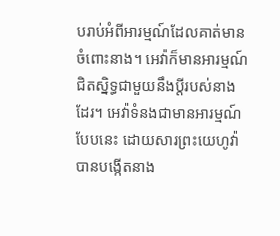បរាប់អំពីអារម្មណ៍ដែលគាត់មានចំពោះនាង។ អេវ៉ាក៏មានអារម្មណ៍ជិតស្និទ្ធជាមួយនឹងប្ដីរបស់នាងដែរ។ អេវ៉ាទំនងជាមានអារម្មណ៍បែបនេះ ដោយសារព្រះយេហូវ៉ាបានបង្កើតនាង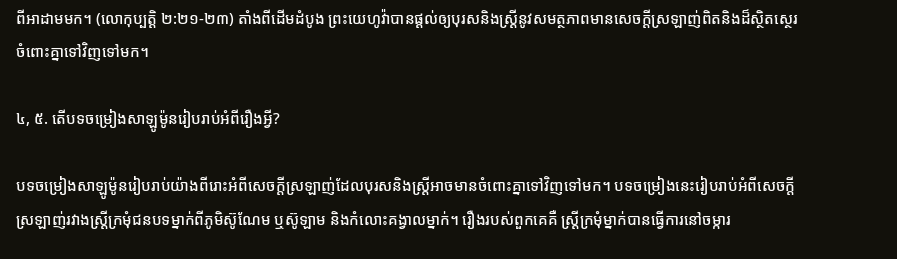ពីអាដាមមក។ (លោកុប្បត្ដិ ២:២១-២៣) តាំងពីដើមដំបូង ព្រះយេហូវ៉ាបានផ្ដល់ឲ្យបុរសនិងស្ដ្រីនូវសមត្ថភាពមានសេចក្ដីស្រឡាញ់ពិតនិងដ៏ស្ថិតស្ថេរចំពោះគ្នាទៅវិញទៅមក។

៤, ៥. តើបទចម្រៀងសាឡូម៉ូនរៀបរាប់អំពីរឿងអ្វី?

បទចម្រៀងសាឡូម៉ូនរៀបរាប់យ៉ាងពីរោះអំពីសេចក្ដីស្រឡាញ់ដែលបុរសនិងស្ដ្រីអាចមានចំពោះគ្នាទៅវិញទៅមក។ បទចម្រៀងនេះរៀបរាប់អំពីសេចក្ដីស្រឡាញ់រវាងស្ដ្រីក្រមុំជនបទម្នាក់ពីភូមិស៊ូណែម ឬស៊ូឡាម និងកំលោះគង្វាលម្នាក់។ រឿងរបស់ពួកគេគឺ ស្ដ្រីក្រមុំម្នាក់បានធ្វើការនៅចម្ការ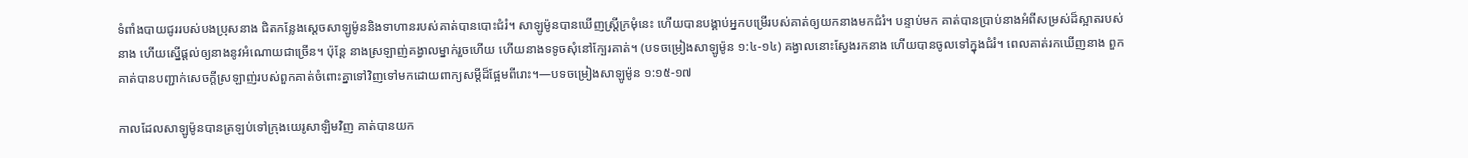ទំពាំងបាយជូររបស់បងប្រុសនាង ជិតកន្លែងស្ដេចសាឡូម៉ូននិងទាហានរបស់គាត់បានបោះជំរំ។ សាឡូម៉ូនបានឃើញស្ដ្រីក្រមុំនេះ ហើយបានបង្គាប់អ្នកបម្រើរបស់គាត់ឲ្យយកនាងមកជំរំ។ បន្ទាប់មក គាត់បានប្រាប់នាងអំពីសម្រស់ដ៏ស្អាតរបស់នាង ហើយស្នើផ្ដល់ឲ្យនាងនូវអំណោយជាច្រើន។ ប៉ុន្ដែ នាងស្រឡាញ់គង្វាលម្នាក់រួចហើយ ហើយនាងទទូចសុំនៅក្បែរគាត់។ (បទចម្រៀងសាឡូម៉ូន ១:៤-១៤) គង្វាលនោះស្វែងរកនាង ហើយបានចូលទៅក្នុងជំរំ។ ពេលគាត់រកឃើញនាង ពួកគាត់បានបញ្ជាក់សេចក្ដីស្រឡាញ់របស់ពួកគាត់ចំពោះគ្នាទៅវិញទៅមកដោយពាក្យសម្ដីដ៏ផ្អែមពីរោះ។—បទចម្រៀងសាឡូម៉ូន ១:១៥-១៧

កាលដែលសាឡូម៉ូនបានត្រឡប់ទៅក្រុងយេរូសាឡិមវិញ គាត់បានយក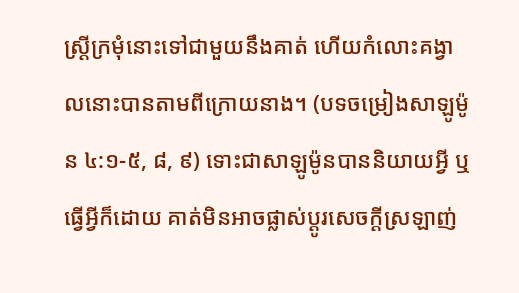ស្ដ្រីក្រមុំនោះទៅជាមួយនឹងគាត់ ហើយកំលោះគង្វាលនោះបានតាមពីក្រោយនាង។ (បទចម្រៀងសាឡូម៉ូន ៤:១-៥, ៨, ៩) ទោះជាសាឡូម៉ូនបាននិយាយអ្វី ឬធ្វើអ្វីក៏ដោយ គាត់មិនអាចផ្លាស់ប្ដូរសេចក្ដីស្រឡាញ់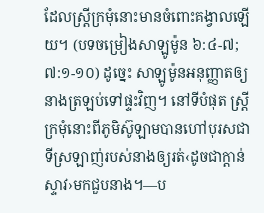ដែលស្ដ្រីក្រមុំនោះមានចំពោះគង្វាលឡើយ។ (បទចម្រៀងសាឡូម៉ូន ៦:៤-៧; ៧:១-១០) ដូច្នេះ សាឡូម៉ូនអនុញ្ញាតឲ្យនាងត្រឡប់ទៅផ្ទះវិញ។ នៅទីបំផុត ស្ដ្រីក្រមុំនោះពីភូមិស៊ូឡាមបានហៅបុរសជាទីស្រឡាញ់របស់នាងឲ្យរត់‹ដូចជាក្ដាន់ស្ទាវ›មកជួបនាង។—ប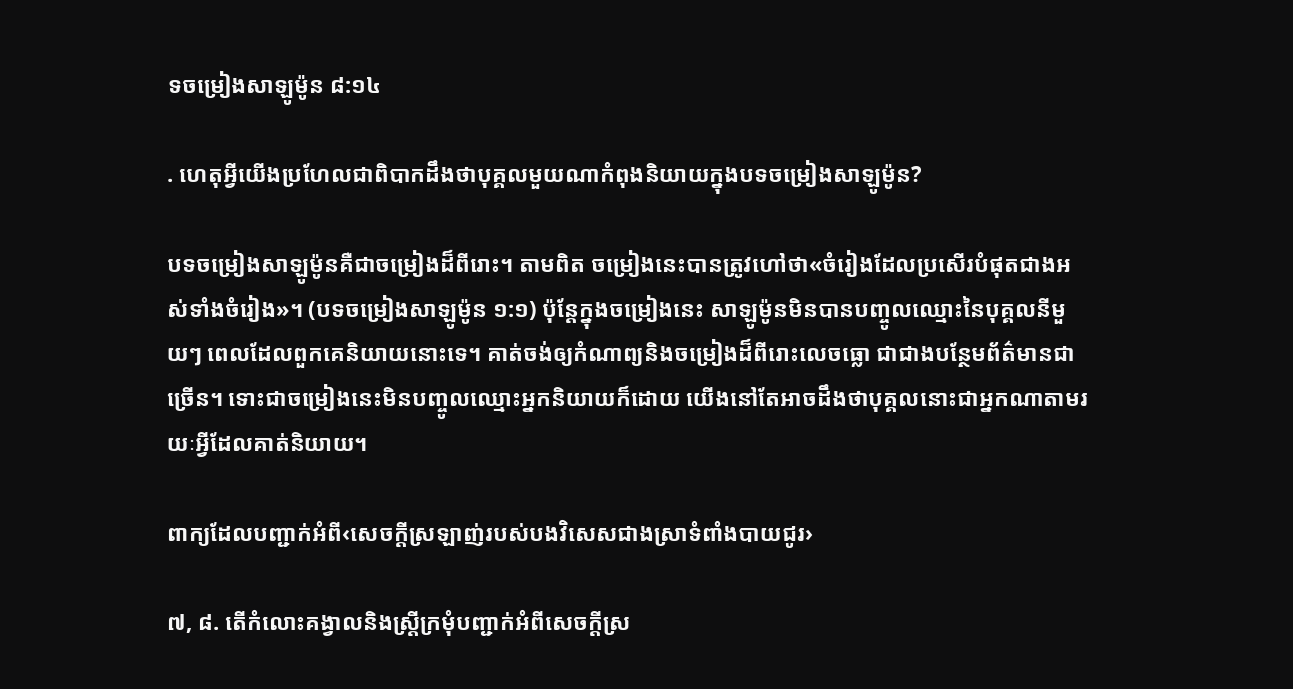ទចម្រៀងសាឡូម៉ូន ៨:១៤

. ហេតុអ្វីយើងប្រហែលជាពិបាកដឹងថាបុគ្គលមួយណាកំពុងនិយាយក្នុងបទចម្រៀងសាឡូម៉ូន?

បទចម្រៀងសាឡូម៉ូនគឺជាចម្រៀងដ៏ពីរោះ។ តាមពិត ចម្រៀងនេះបានត្រូវហៅថា«ចំរៀងដែលប្រសើរបំផុតជាងអស់ទាំងចំរៀង»។ (បទចម្រៀងសាឡូម៉ូន ១:១) ប៉ុន្ដែក្នុងចម្រៀងនេះ សាឡូម៉ូនមិនបានបញ្ចូលឈ្មោះនៃបុគ្គលនីមួយៗ ពេលដែលពួកគេនិយាយនោះទេ។ គាត់ចង់ឲ្យកំណាព្យនិងចម្រៀងដ៏ពីរោះលេចធ្លោ ជាជាងបន្ថែមព័ត៌មានជាច្រើន។ ទោះជាចម្រៀងនេះមិនបញ្ចូលឈ្មោះអ្នកនិយាយក៏ដោយ យើងនៅតែអាចដឹងថាបុគ្គលនោះជាអ្នកណាតាមរយៈអ្វីដែលគាត់និយាយ។

ពាក្យដែលបញ្ជាក់អំពី‹សេចក្ដីស្រឡាញ់របស់បងវិសេសជាងស្រាទំពាំងបាយជូរ›

៧, ៨. តើកំលោះគង្វាលនិងស្ដ្រីក្រមុំបញ្ជាក់អំពីសេចក្ដីស្រ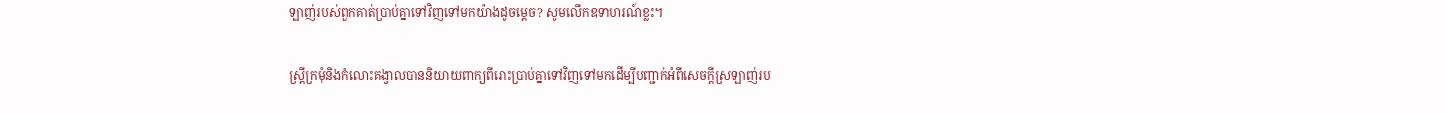ឡាញ់របស់ពួកគាត់ប្រាប់គ្នាទៅវិញទៅមកយ៉ាងដូចម្ដេច? សូមលើកឧទាហរណ៍ខ្លះ។

ស្ដ្រីក្រមុំនិងកំលោះគង្វាលបាននិយាយពាក្យពីរោះប្រាប់គ្នាទៅវិញទៅមកដើម្បីបញ្ជាក់អំពីសេចក្ដីស្រឡាញ់រប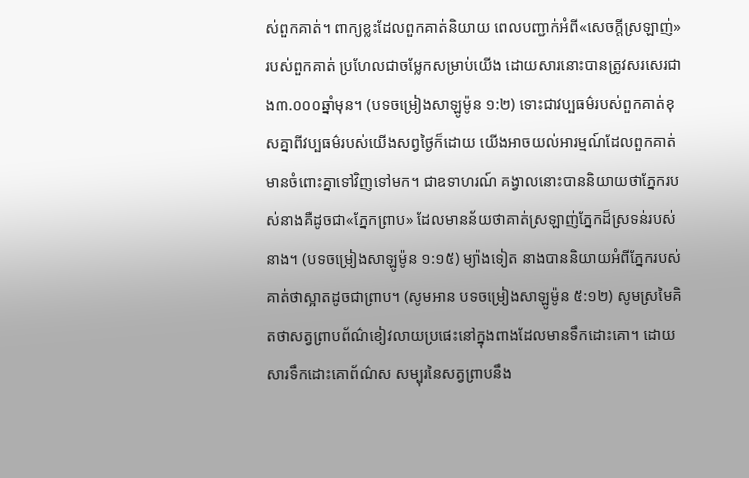ស់ពួកគាត់។ ពាក្យខ្លះដែលពួកគាត់និយាយ ពេលបញ្ជាក់អំពី«សេចក្ដីស្រឡាញ់»របស់ពួកគាត់ ប្រហែលជាចម្លែកសម្រាប់យើង ដោយសារនោះបានត្រូវសរសេរជាង៣.០០០ឆ្នាំមុន។ (បទចម្រៀងសាឡូម៉ូន ១:២) ទោះជាវប្បធម៌របស់ពួកគាត់ខុសគ្នាពីវប្បធម៌របស់យើងសព្វថ្ងៃក៏ដោយ យើងអាចយល់អារម្មណ៍ដែលពួកគាត់មានចំពោះគ្នាទៅវិញទៅមក។ ជាឧទាហរណ៍ គង្វាលនោះបាននិយាយថាភ្នែករបស់នាងគឺដូចជា«ភ្នែកព្រាប» ដែលមានន័យថាគាត់ស្រឡាញ់ភ្នែកដ៏ស្រទន់របស់នាង។ (បទចម្រៀងសាឡូម៉ូន ១:១៥) ម្យ៉ាងទៀត នាងបាននិយាយអំពីភ្នែករបស់គាត់ថាស្អាតដូចជាព្រាប។ (សូមអាន បទចម្រៀងសាឡូម៉ូន ៥:១២) សូមស្រមៃគិតថាសត្វព្រាបព័ណ៌ខៀវលាយប្រផេះនៅក្នុងពាងដែលមានទឹកដោះគោ។ ដោយសារទឹកដោះគោព័ណ៌ស សម្បុរនៃសត្វព្រាបនឹង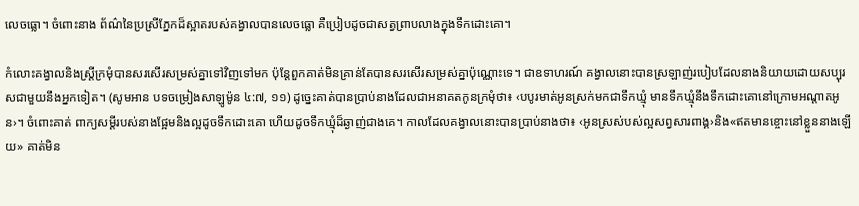លេចធ្លោ។ ចំពោះនាង ព័ណ៌នៃប្រស្រីភ្នែកដ៏ស្អាតរបស់គង្វាលបានលេចធ្លោ គឺប្រៀបដូចជាសត្វព្រាបលាងក្នុងទឹកដោះគោ។

កំលោះគង្វាលនិងស្ដ្រីក្រមុំបានសរសើរសម្រស់គ្នាទៅវិញទៅមក ប៉ុន្ដែពួកគាត់មិនគ្រាន់តែបានសរសើរសម្រស់គ្នាប៉ុណ្ណោះទេ។ ជាឧទាហរណ៍ គង្វាលនោះបានស្រឡាញ់របៀបដែលនាងនិយាយដោយសប្បុរសជាមួយនឹងអ្នកទៀត។ (សូមអាន បទចម្រៀងសាឡូម៉ូន ៤:៧, ១១) ដូច្នេះគាត់បានប្រាប់នាងដែលជាអនាគតកូនក្រមុំថា៖ ‹បបូរមាត់អូនស្រក់មកជាទឹកឃ្មុំ មានទឹកឃ្មុំនឹងទឹកដោះគោនៅក្រោមអណ្ដាតអូន›។ ចំពោះគាត់ ពាក្យសម្ដីរបស់នាងផ្អែមនិងល្អដូចទឹកដោះគោ ហើយដូចទឹកឃ្មុំដ៏ឆ្ងាញ់ជាងគេ។ កាលដែលគង្វាលនោះបានប្រាប់នាងថា៖ ‹អូនស្រស់បស់ល្អសព្វសារពាង្គ›និង«ឥតមានខ្ចោះនៅខ្លួននាងឡើយ» គាត់មិន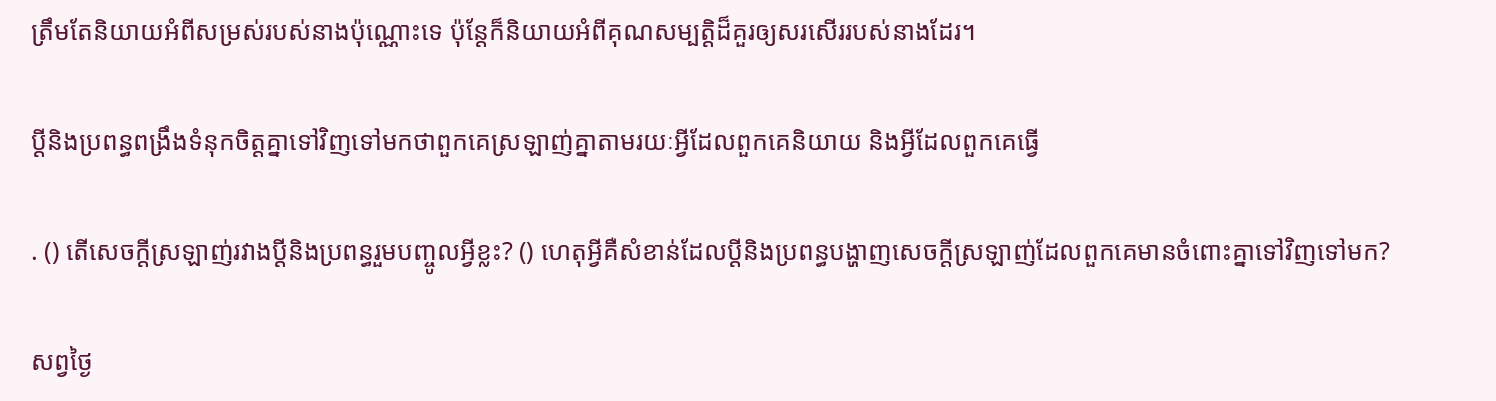ត្រឹមតែនិយាយអំពីសម្រស់របស់នាងប៉ុណ្ណោះទេ ប៉ុន្ដែក៏និយាយអំពីគុណសម្បត្ដិដ៏គួរឲ្យសរសើររបស់នាងដែរ។

ប្ដីនិងប្រពន្ធពង្រឹងទំនុកចិត្ដគ្នាទៅវិញទៅមកថាពួកគេស្រឡាញ់គ្នាតាមរយៈអ្វីដែលពួកគេនិយាយ និងអ្វីដែលពួកគេធ្វើ

. () តើសេចក្ដីស្រឡាញ់រវាងប្ដីនិងប្រពន្ធរួមបញ្ចូលអ្វីខ្លះ? () ហេតុអ្វីគឺសំខាន់ដែលប្ដីនិងប្រពន្ធបង្ហាញសេចក្ដីស្រឡាញ់ដែលពួកគេមានចំពោះគ្នាទៅវិញទៅមក?

សព្វថ្ងៃ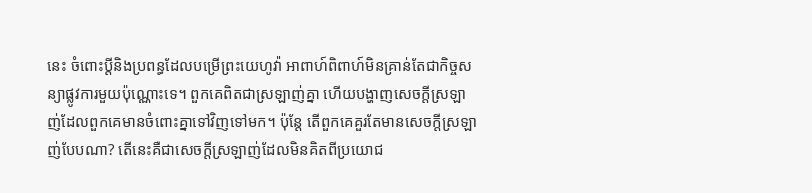នេះ ចំពោះប្ដីនិងប្រពន្ធដែលបម្រើព្រះយេហូវ៉ា អាពាហ៍ពិពាហ៍មិនគ្រាន់តែជាកិច្ចសន្យាផ្លូវការមួយប៉ុណ្ណោះទេ។ ពួកគេពិតជាស្រឡាញ់គ្នា ហើយបង្ហាញសេចក្ដីស្រឡាញ់ដែលពួកគេមានចំពោះគ្នាទៅវិញទៅមក។ ប៉ុន្ដែ តើពួកគេគួរតែមានសេចក្ដីស្រឡាញ់បែបណា? តើនេះគឺជាសេចក្ដីស្រឡាញ់ដែលមិនគិតពីប្រយោជ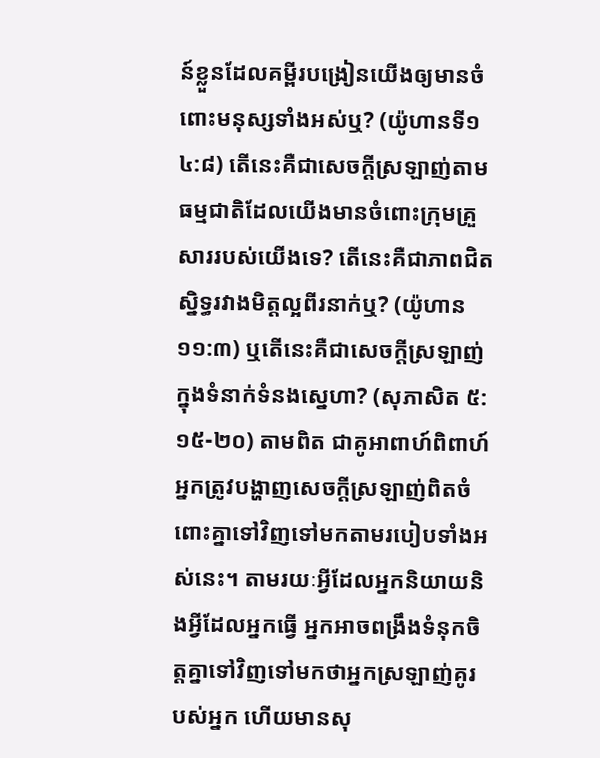ន៍ខ្លួនដែលគម្ពីរបង្រៀនយើងឲ្យមានចំពោះមនុស្សទាំងអស់ឬ? (យ៉ូហានទី១ ៤:៨) តើនេះគឺជាសេចក្ដីស្រឡាញ់តាមធម្មជាតិដែលយើងមានចំពោះក្រុមគ្រួសាររបស់យើងទេ? តើនេះគឺជាភាពជិតស្និទ្ធរវាងមិត្ដល្អពីរនាក់ឬ? (យ៉ូហាន ១១:៣) ឬតើនេះគឺជាសេចក្ដីស្រឡាញ់ក្នុងទំនាក់ទំនងស្នេហា? (សុភាសិត ៥:១៥-២០) តាមពិត ជាគូអាពាហ៍ពិពាហ៍ អ្នកត្រូវបង្ហាញសេចក្ដីស្រឡាញ់ពិតចំពោះគ្នាទៅវិញទៅមកតាមរបៀបទាំងអស់នេះ។ តាមរយៈអ្វីដែលអ្នកនិយាយនិងអ្វីដែលអ្នកធ្វើ អ្នកអាចពង្រឹងទំនុកចិត្ដគ្នាទៅវិញទៅមកថាអ្នកស្រឡាញ់គូរបស់អ្នក ហើយមានសុ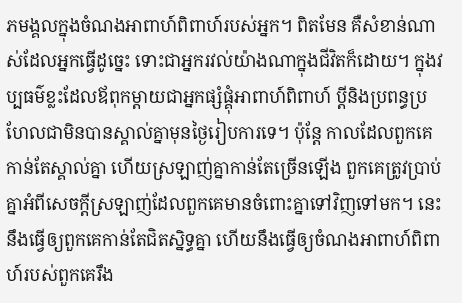ភមង្គលក្នុងចំណងអាពាហ៍ពិពាហ៍របស់អ្នក។ ពិតមែន គឺសំខាន់ណាស់ដែលអ្នកធ្វើដូច្នេះ ទោះជាអ្នករវល់យ៉ាងណាក្នុងជីវិតក៏ដោយ។ ក្នុងវប្បធម៌ខ្លះដែលឪពុកម្ដាយជាអ្នកផ្សំផ្គុំអាពាហ៍ពិពាហ៍ ប្ដីនិងប្រពន្ធប្រហែលជាមិនបានស្គាល់គ្នាមុនថ្ងៃរៀបការទេ។ ប៉ុន្ដែ កាលដែលពួកគេកាន់តែស្គាល់គ្នា ហើយស្រឡាញ់គ្នាកាន់តែច្រើនឡើង ពួកគេត្រូវប្រាប់គ្នាអំពីសេចក្ដីស្រឡាញ់ដែលពួកគេមានចំពោះគ្នាទៅវិញទៅមក។ នេះនឹងធ្វើឲ្យពួកគេកាន់តែជិតស្និទ្ធគ្នា ហើយនឹងធ្វើឲ្យចំណងអាពាហ៍ពិពាហ៍របស់ពួកគេរឹង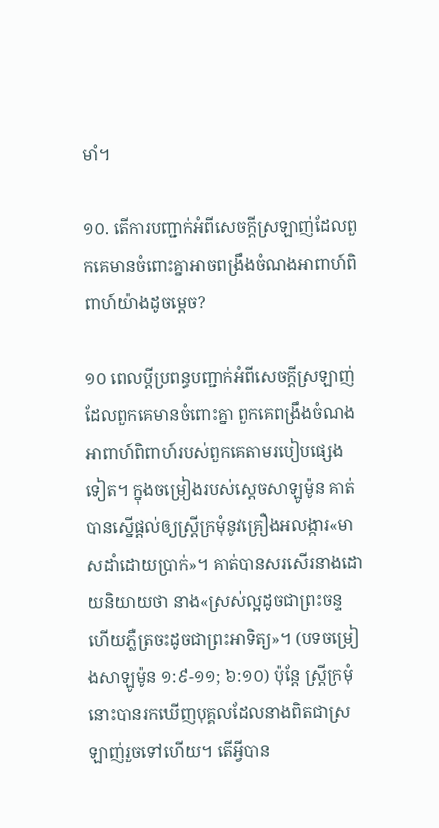មាំ។

១០. តើការបញ្ជាក់អំពីសេចក្ដីស្រឡាញ់ដែលពួកគេមានចំពោះគ្នាអាចពង្រឹងចំណងអាពាហ៍ពិពាហ៍យ៉ាងដូចម្ដេច?

១០ ពេលប្ដីប្រពន្ធបញ្ជាក់អំពីសេចក្ដីស្រឡាញ់ដែលពួកគេមានចំពោះគ្នា ពួកគេពង្រឹងចំណងអាពាហ៍ពិពាហ៍របស់ពួកគេតាមរបៀបផ្សេងទៀត។ ក្នុងចម្រៀងរបស់ស្ដេចសាឡូម៉ូន គាត់បានស្នើផ្ដល់ឲ្យស្ដ្រីក្រមុំនូវគ្រឿងអលង្ការ«មាសដាំដោយប្រាក់»។ គាត់បានសរសើរនាងដោយនិយាយថា នាង«ស្រស់ល្អដូចជាព្រះចន្ទ ហើយភ្លឺត្រចះដូចជាព្រះអាទិត្យ»។ (បទចម្រៀងសាឡូម៉ូន ១:៩-១១; ៦:១០) ប៉ុន្ដែ ស្ដ្រីក្រមុំនោះបានរកឃើញបុគ្គលដែលនាងពិតជាស្រឡាញ់រួចទៅហើយ។ តើអ្វីបាន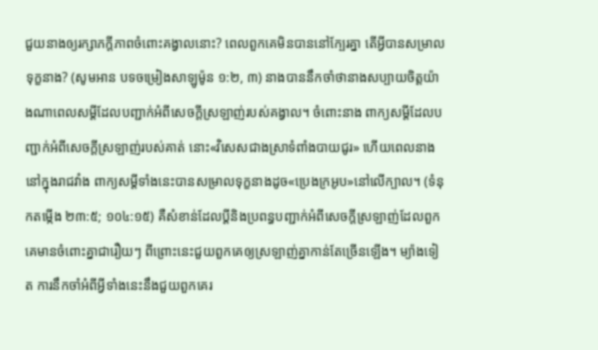ជួយនាងឲ្យរក្សាភក្ដីភាពចំពោះគង្វាលនោះ? ពេលពួកគេមិនបាននៅក្បែរគ្នា តើអ្វីបានសម្រាលទុក្ខនាង? (សូមអាន បទចម្រៀងសាឡូម៉ូន ១:២, ៣) នាងបាននឹកចាំថានាងសប្បាយចិត្ដយ៉ាងណាពេលសម្ដីដែលបញ្ជាក់អំពីសេចក្ដីស្រឡាញ់របស់គង្វាល។ ចំពោះនាង ពាក្យសម្ដីដែលបញ្ជាក់អំពីសេចក្ដីស្រឡាញ់របស់គាត់ នោះ«វិសេសជាងស្រាទំពាំងបាយជូរ» ហើយពេលនាងនៅក្នុងរាជវាំង ពាក្យសម្ដីទាំងនេះបានសម្រាលទុក្ខនាងដូច«ប្រេងក្រអូប»នៅលើក្បាល។ (ទំនុកតម្កើង ២៣:៥; ១០៤:១៥) គឺសំខាន់ដែលប្ដីនិងប្រពន្ធបញ្ជាក់អំពីសេចក្ដីស្រឡាញ់ដែលពួកគេមានចំពោះគ្នាជារឿយៗ ពីព្រោះនេះជួយពួកគេឲ្យស្រឡាញ់គ្នាកាន់តែច្រើនឡើង។ ម្យ៉ាងទៀត ការនឹកចាំអំពីអ្វីទាំងនេះនឹងជួយពួកគេរ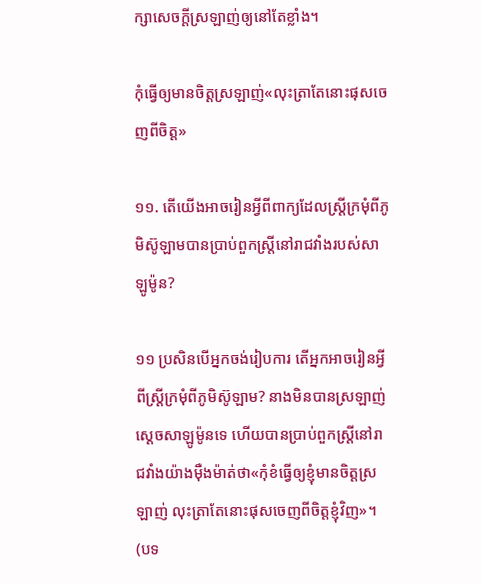ក្សាសេចក្ដីស្រឡាញ់ឲ្យនៅតែខ្លាំង។

កុំធ្វើឲ្យមានចិត្ដស្រឡាញ់«លុះត្រាតែនោះផុសចេញពីចិត្ដ»

១១. តើយើងអាចរៀនអ្វីពីពាក្យដែលស្ដ្រីក្រមុំពីភូមិស៊ូឡាមបានប្រាប់ពួកស្ដ្រីនៅរាជវាំងរបស់សាឡូម៉ូន?

១១ ប្រសិនបើអ្នកចង់រៀបការ តើអ្នកអាចរៀនអ្វីពីស្ដ្រីក្រមុំពីភូមិស៊ូឡាម? នាងមិនបានស្រឡាញ់ស្ដេចសាឡូម៉ូនទេ ហើយបានប្រាប់ពួកស្ដ្រីនៅរាជវាំងយ៉ាងម៉ឺងម៉ាត់ថា«កុំខំធ្វើឲ្យខ្ញុំមានចិត្ដស្រឡាញ់ លុះត្រាតែនោះផុសចេញពីចិត្ដខ្ញុំវិញ»។ (បទ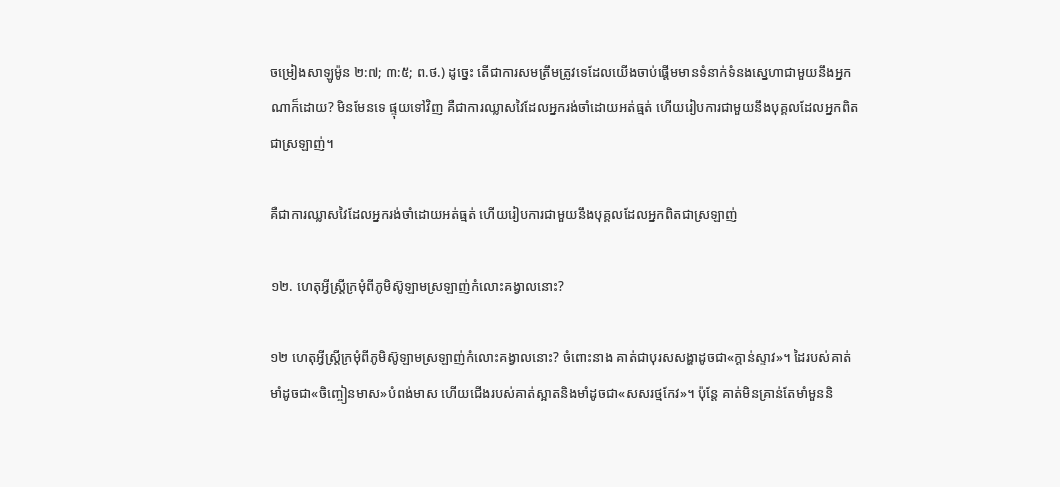ចម្រៀងសាឡូម៉ូន ២:៧; ៣:៥; ព.ថ.) ដូច្នេះ តើជាការសមត្រឹមត្រូវទេដែលយើងចាប់ផ្ដើមមានទំនាក់ទំនងស្នេហាជាមួយនឹងអ្នកណាក៏ដោយ? មិនមែនទេ ផ្ទុយទៅវិញ គឺជាការឈ្លាសវៃដែលអ្នករង់ចាំដោយអត់ធ្មត់ ហើយរៀបការជាមួយនឹងបុគ្គលដែលអ្នកពិតជាស្រឡាញ់។

គឺជាការឈ្លាសវៃដែលអ្នករង់ចាំដោយអត់ធ្មត់ ហើយរៀបការជាមួយនឹងបុគ្គលដែលអ្នកពិតជាស្រឡាញ់

១២. ហេតុអ្វីស្ដ្រីក្រមុំពីភូមិស៊ូឡាមស្រឡាញ់កំលោះគង្វាលនោះ?

១២ ហេតុអ្វីស្ដ្រីក្រមុំពីភូមិស៊ូឡាមស្រឡាញ់កំលោះគង្វាលនោះ? ចំពោះនាង គាត់ជាបុរសសង្ហាដូចជា«ក្ដាន់ស្ទាវ»។ ដៃរបស់គាត់មាំដូចជា«ចិញ្ចៀនមាស»បំពង់មាស ហើយជើងរបស់គាត់ស្អាតនិងមាំដូចជា«សសរថ្មកែវ»។ ប៉ុន្ដែ គាត់មិនគ្រាន់តែមាំមួននិ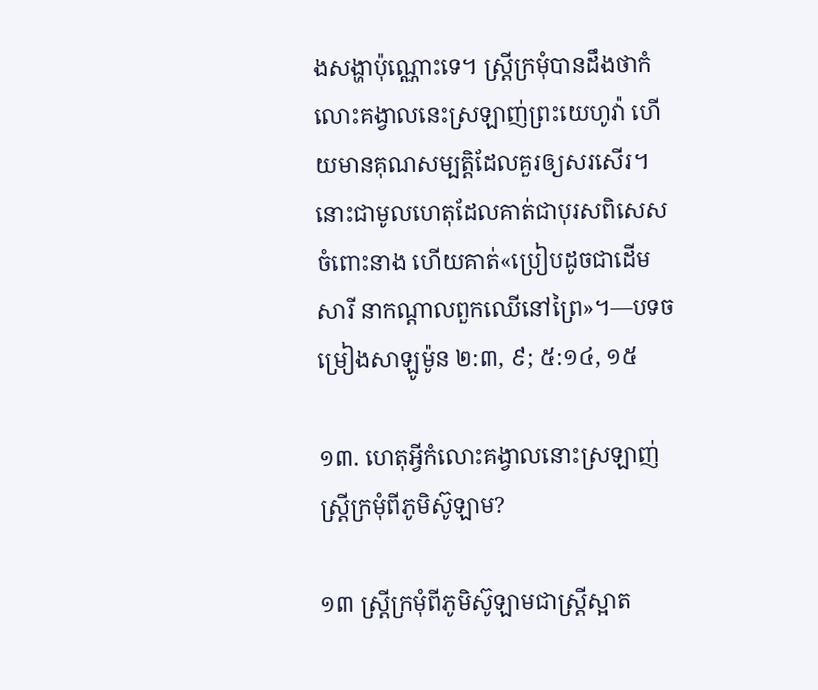ងសង្ហាប៉ុណ្ណោះទេ។ ស្ដ្រីក្រមុំបានដឹងថាកំលោះគង្វាលនេះស្រឡាញ់ព្រះយេហូវ៉ា ហើយមានគុណសម្បត្ដិដែលគួរឲ្យសរសើរ។ នោះជាមូលហេតុដែលគាត់ជាបុរសពិសេសចំពោះនាង ហើយគាត់«ប្រៀបដូចជាដើមសារី នាកណ្ដាលពួកឈើនៅព្រៃ»។—បទចម្រៀងសាឡូម៉ូន ២:៣, ៩; ៥:១៤, ១៥

១៣. ហេតុអ្វីកំលោះគង្វាលនោះស្រឡាញ់ស្ដ្រីក្រមុំពីភូមិស៊ូឡាម?

១៣ ស្ដ្រីក្រមុំពីភូមិស៊ូឡាមជាស្ដ្រីស្អាត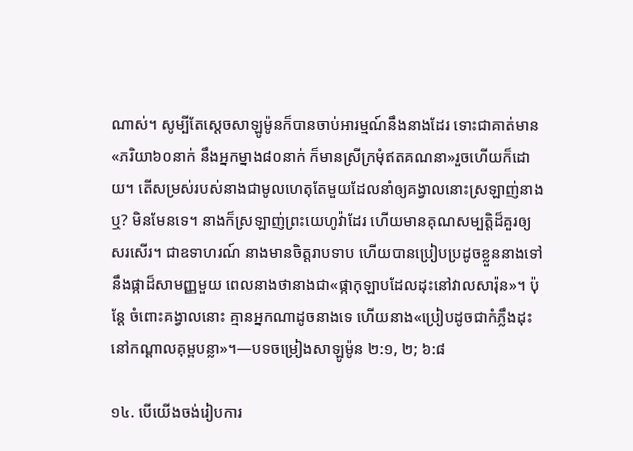ណាស់។ សូម្បីតែស្ដេចសាឡូម៉ូនក៏បានចាប់អារម្មណ៍នឹងនាងដែរ ទោះជាគាត់មាន«ភរិយា៦០នាក់ នឹងអ្នកម្នាង៨០នាក់ ក៏មានស្រីក្រមុំឥតគណនា»រួចហើយក៏ដោយ។ តើសម្រស់របស់នាងជាមូលហេតុតែមួយដែលនាំឲ្យគង្វាលនោះស្រឡាញ់នាងឬ? មិនមែនទេ។ នាងក៏ស្រឡាញ់ព្រះយេហូវ៉ាដែរ ហើយមានគុណសម្បត្ដិដ៏គួរឲ្យសរសើរ។ ជាឧទាហរណ៍ នាងមានចិត្ដរាបទាប ហើយបានប្រៀបប្រដូចខ្លួននាងទៅនឹងផ្កាដ៏សាមញ្ញមួយ ពេលនាងថានាងជា«ផ្កាកុឡាបដែលដុះនៅវាលសារ៉ុន»។ ប៉ុន្ដែ ចំពោះគង្វាលនោះ គ្មានអ្នកណាដូចនាងទេ ហើយនាង«ប្រៀបដូចជាកំភ្លឹងដុះនៅកណ្ដាលគុម្ពបន្លា»។—បទចម្រៀងសាឡូម៉ូន ២:១, ២; ៦:៨

១៤. បើយើងចង់រៀបការ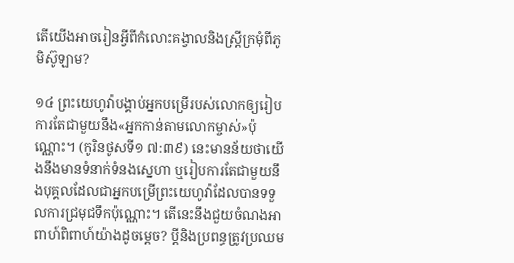តើយើងអាចរៀនអ្វីពីកំលោះគង្វាលនិងស្ដ្រីក្រមុំពីភូមិស៊ូឡាម?

១៤ ព្រះយេហូវ៉ាបង្គាប់អ្នកបម្រើរបស់លោកឲ្យរៀបការតែជាមួយនឹង«អ្នកកាន់តាមលោកម្ចាស់»ប៉ុណ្ណោះ។ (កូរិនថូសទី១ ៧:៣៩) នេះមានន័យថាយើងនឹងមានទំនាក់ទំនងស្នេហា ឬរៀបការតែជាមួយនឹងបុគ្គលដែលជាអ្នកបម្រើព្រះយេហូវ៉ាដែលបានទទួលការជ្រមុជទឹកប៉ុណ្ណោះ។ តើនេះនឹងជួយចំណងអាពាហ៍ពិពាហ៍យ៉ាងដូចម្ដេច? ប្ដីនិងប្រពន្ធត្រូវប្រឈម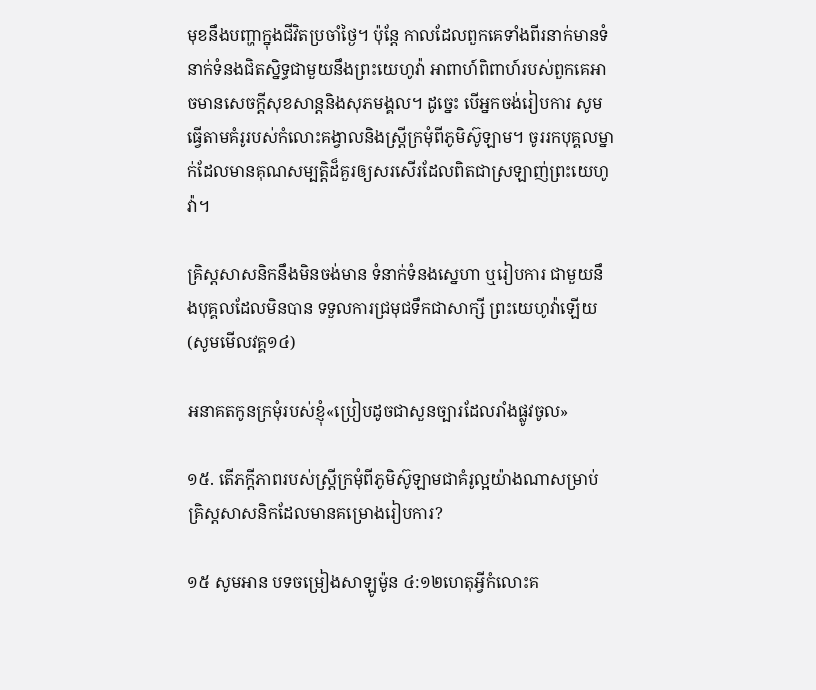មុខនឹងបញ្ហាក្នុងជីវិតប្រចាំថ្ងៃ។ ប៉ុន្ដែ កាលដែលពួកគេទាំងពីរនាក់មានទំនាក់ទំនងជិតស្និទ្ធជាមួយនឹងព្រះយេហូវ៉ា អាពាហ៍ពិពាហ៍របស់ពួកគេអាចមានសេចក្ដីសុខសាន្ដនិងសុភមង្គល។ ដូច្នេះ បើអ្នកចង់រៀបការ សូមធ្វើតាមគំរូរបស់កំលោះគង្វាលនិងស្ដ្រីក្រមុំពីភូមិស៊ូឡាម។ ចូររកបុគ្គលម្នាក់ដែលមានគុណសម្បត្ដិដ៏គួរឲ្យសរសើរដែលពិតជាស្រឡាញ់ព្រះយេហូវ៉ា។

គ្រិស្ដសាសនិកនឹងមិនចង់មាន ទំនាក់ទំនងស្នេហា ឬរៀបការ ជាមួយនឹងបុគ្គលដែលមិនបាន ទទួលការជ្រមុជទឹកជាសាក្សី ព្រះយេហូវ៉ាឡើយ (សូមមើលវគ្គ១៤)

អនាគតកូនក្រមុំរបស់ខ្ញុំ«ប្រៀបដូចជាសួនច្បារដែលរាំងផ្លូវចូល»

១៥. តើភក្ដីភាពរបស់ស្ដ្រីក្រមុំពីភូមិស៊ូឡាមជាគំរូល្អយ៉ាងណាសម្រាប់គ្រិស្ដសាសនិកដែលមានគម្រោងរៀបការ?

១៥ សូមអាន បទចម្រៀងសាឡូម៉ូន ៤:១២ហេតុអ្វីកំលោះគ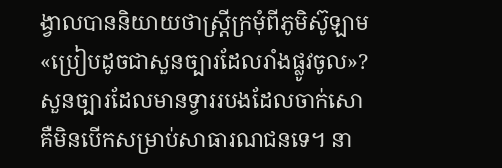ង្វាលបាននិយាយថាស្ដ្រីក្រមុំពីភូមិស៊ូឡាម«ប្រៀបដូចជាសួនច្បារដែលរាំងផ្លូវចូល»? សួនច្បារដែលមានទ្វាររបងដែលចាក់សោ គឺមិនបើកសម្រាប់សាធារណជនទេ។ នា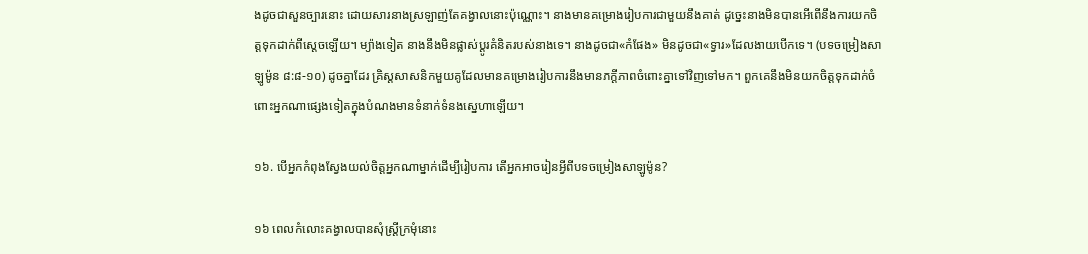ងដូចជាសួនច្បារនោះ ដោយសារនាងស្រឡាញ់តែគង្វាលនោះប៉ុណ្ណោះ។ នាងមានគម្រោងរៀបការជាមួយនឹងគាត់ ដូច្នេះនាងមិនបានអើពើនឹងការយកចិត្ដទុកដាក់ពីស្ដេចឡើយ។ ម្យ៉ាងទៀត នាងនឹងមិនផ្លាស់ប្ដូរគំនិតរបស់នាងទេ។ នាងដូចជា«កំផែង» មិនដូចជា«ទ្វារ»ដែលងាយបើកទេ។ (បទចម្រៀងសាឡូម៉ូន ៨:៨-១០) ដូចគ្នាដែរ គ្រិស្ដសាសនិកមួយគូដែលមានគម្រោងរៀបការនឹងមានភក្ដីភាពចំពោះគ្នាទៅវិញទៅមក។ ពួកគេនឹងមិនយកចិត្ដទុកដាក់ចំពោះអ្នកណាផ្សេងទៀតក្នុងបំណងមានទំនាក់ទំនងស្នេហាឡើយ។

១៦. បើអ្នកកំពុងស្វែងយល់ចិត្ដអ្នកណាម្នាក់ដើម្បីរៀបការ តើអ្នកអាចរៀនអ្វីពីបទចម្រៀងសាឡូម៉ូន?

១៦ ពេលកំលោះគង្វាលបានសុំស្ដ្រីក្រមុំនោះ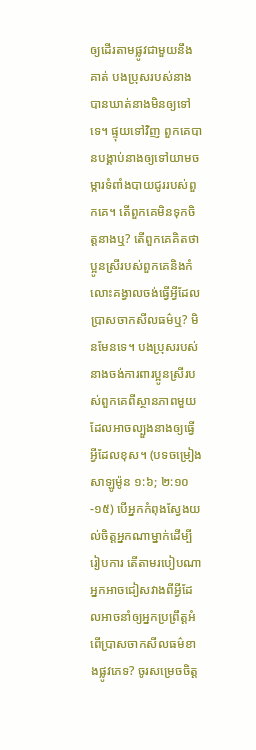ឲ្យដើរតាមផ្លូវជាមួយនឹងគាត់ បងប្រុសរបស់នាងបានឃាត់នាងមិនឲ្យទៅទេ។ ផ្ទុយទៅវិញ ពួកគេបានបង្គាប់នាងឲ្យទៅយាមចម្ការទំពាំងបាយជូររបស់ពួកគេ។ តើពួកគេមិនទុកចិត្ដនាងឬ? តើពួកគេគិតថាប្អូនស្រីរបស់ពួកគេនិងកំលោះគង្វាលចង់ធ្វើអ្វីដែលប្រាសចាកសីលធម៌ឬ? មិនមែនទេ។ បងប្រុសរបស់នាងចង់ការពារប្អូនស្រីរបស់ពួកគេពីស្ថានភាពមួយដែលអាចល្បួងនាងឲ្យធ្វើអ្វីដែលខុស។ (បទចម្រៀងសាឡូម៉ូន ១:៦; ២:១០-១៥) បើអ្នកកំពុងស្វែងយល់ចិត្ដអ្នកណាម្នាក់ដើម្បីរៀបការ តើតាមរបៀបណាអ្នកអាចជៀសវាងពីអ្វីដែលអាចនាំឲ្យអ្នកប្រព្រឹត្ដអំពើប្រាសចាកសីលធម៌ខាងផ្លូវភេទ? ចូរសម្រេចចិត្ដ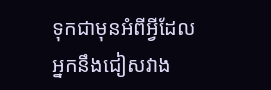ទុកជាមុនអំពីអ្វីដែលអ្នកនឹងជៀសវាង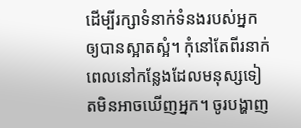ដើម្បីរក្សាទំនាក់ទំនងរបស់អ្នកឲ្យបានស្អាតស្អំ។ កុំនៅតែពីរនាក់ពេលនៅកន្លែងដែលមនុស្សទៀតមិនអាចឃើញអ្នក។ ចូរបង្ហាញ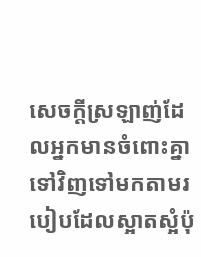សេចក្ដីស្រឡាញ់ដែលអ្នកមានចំពោះគ្នាទៅវិញទៅមកតាមរបៀបដែលស្អាតស្អំប៉ុ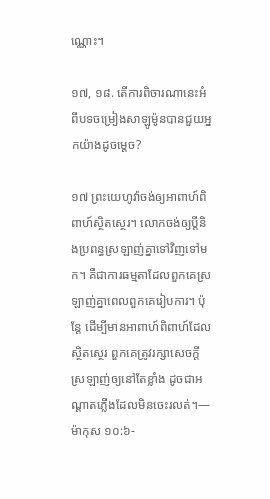ណ្ណោះ។

១៧, ១៨. តើការពិចារណានេះអំពីបទចម្រៀងសាឡូម៉ូនបានជួយអ្នកយ៉ាងដូចម្ដេច?

១៧ ព្រះយេហូវ៉ាចង់ឲ្យអាពាហ៍ពិពាហ៍ស្ថិតស្ថេរ។ លោកចង់ឲ្យប្ដីនិងប្រពន្ធស្រឡាញ់គ្នាទៅវិញទៅមក។ គឺជាការធម្មតាដែលពួកគេស្រឡាញ់គ្នាពេលពួកគេរៀបការ។ ប៉ុន្ដែ ដើម្បីមានអាពាហ៍ពិពាហ៍ដែលស្ថិតស្ថេរ ពួកគេត្រូវរក្សាសេចក្ដីស្រឡាញ់ឲ្យនៅតែខ្លាំង ដូចជាអណ្ដាតភ្លើងដែលមិនចេះរលត់។—ម៉ាកុស ១០:៦-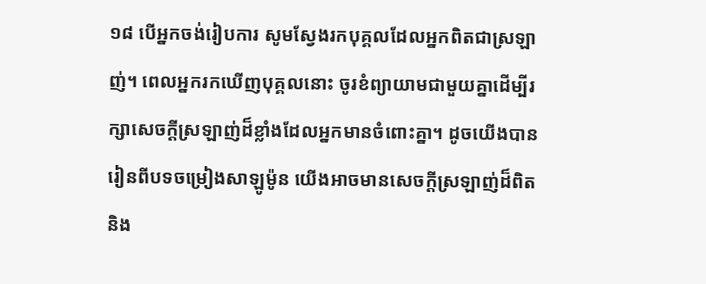១៨ បើអ្នកចង់រៀបការ សូមស្វែងរកបុគ្គលដែលអ្នកពិតជាស្រឡាញ់។ ពេលអ្នករកឃើញបុគ្គលនោះ ចូរខំព្យាយាមជាមួយគ្នាដើម្បីរក្សាសេចក្ដីស្រឡាញ់ដ៏ខ្លាំងដែលអ្នកមានចំពោះគ្នា។ ដូចយើងបានរៀនពីបទចម្រៀងសាឡូម៉ូន យើងអាចមានសេចក្ដីស្រឡាញ់ដ៏ពិតនិង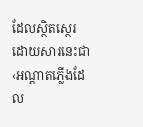ដែលស្ថិតស្ថេរ ដោយសារនេះជា‹អណ្ដាតភ្លើងដែល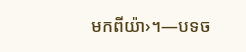មកពីយ៉ា›។—បទច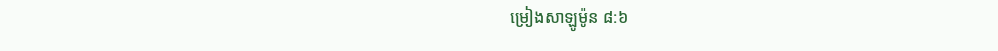ម្រៀងសាឡូម៉ូន ៨:៦